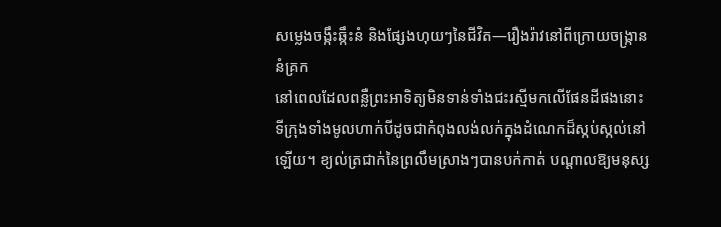សម្លេងចង្កឹះឆ្កឹះនំ និងផ្សែងហុយៗនៃជីវិត—រឿងរ៉ាវនៅពីក្រោយចង្ក្រាននំគ្រក
នៅពេលដែលពន្លឺព្រះអាទិត្យមិនទាន់ទាំងជះរស្មីមកលើផែនដីផងនោះ ទីក្រុងទាំងមូលហាក់បីដូចជាកំពុងលង់លក់ក្នុងដំណេកដ៏ស្កប់ស្កល់នៅឡើយ។ ខ្យល់ត្រជាក់នៃព្រលឹមស្រាងៗបានបក់កាត់ បណ្តាលឱ្យមនុស្ស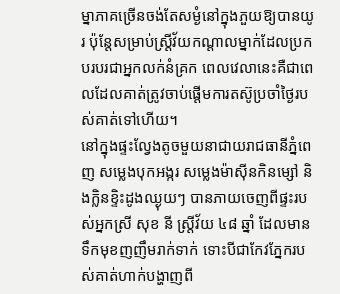ម្នាភាគច្រើនចង់តែសម្ងំនៅក្នុងភួយឱ្យបានយូរ ប៉ុន្តែសម្រាប់ស្ត្រីវ័យកណ្តាលម្នាក់ដែលប្រកបរបរជាអ្នកលក់នំគ្រក ពេលវេលានេះគឺជាពេលដែលគាត់ត្រូវចាប់ផ្តើមការតស៊ូប្រចាំថ្ងៃរបស់គាត់ទៅហើយ។
នៅក្នុងផ្ទះល្វែងតូចមួយនាជាយរាជធានីភ្នំពេញ សម្លេងបុកអង្ករ សម្លេងម៉ាស៊ីនកិនម្សៅ និងក្លិនខ្ទិះដូងឈ្ងុយៗ បានភាយចេញពីផ្ទះរបស់អ្នកស្រី សុខ នី ស្ត្រីវ័យ ៤៨ ឆ្នាំ ដែលមានទឹកមុខញញឹមរាក់ទាក់ ទោះបីជាកែវភ្នែករបស់គាត់ហាក់បង្ហាញពី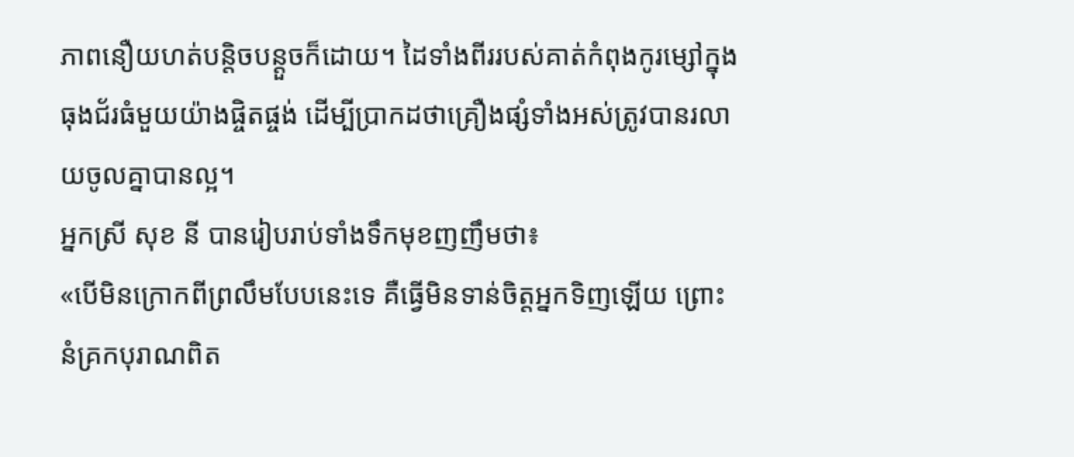ភាពនឿយហត់បន្តិចបន្តួចក៏ដោយ។ ដៃទាំងពីររបស់គាត់កំពុងកូរម្សៅក្នុងធុងជ័រធំមួយយ៉ាងផ្ចិតផ្ចង់ ដើម្បីប្រាកដថាគ្រឿងផ្សំទាំងអស់ត្រូវបានរលាយចូលគ្នាបានល្អ។
អ្នកស្រី សុខ នី បានរៀបរាប់ទាំងទឹកមុខញញឹមថា៖
«បើមិនក្រោកពីព្រលឹមបែបនេះទេ គឺធ្វើមិនទាន់ចិត្តអ្នកទិញឡើយ ព្រោះនំគ្រកបុរាណពិត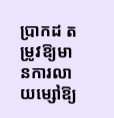ប្រាកដ តម្រូវឱ្យមានការលាយម្សៅឱ្យ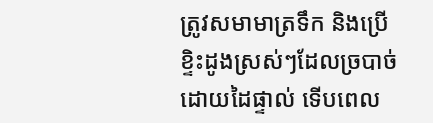ត្រូវសមាមាត្រទឹក និងប្រើខ្ទិះដូងស្រស់ៗដែលច្របាច់ដោយដៃផ្ទាល់ ទើបពេល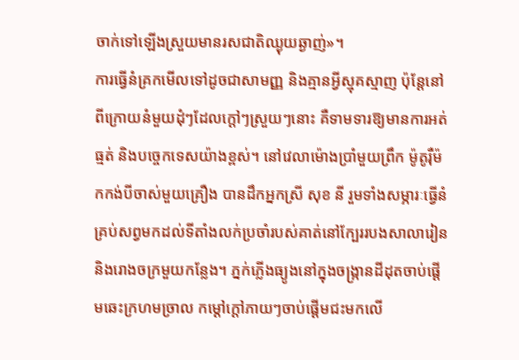ចាក់ទៅឡើងស្រួយមានរសជាតិឈ្ងុយឆ្ងាញ់»។
ការធ្វើនំគ្រកមើលទៅដូចជាសាមញ្ញ និងគ្មានអ្វីស្មុគស្មាញ ប៉ុន្តែនៅពីក្រោយនំមួយដុំៗដែលក្តៅៗស្រួយៗនោះ គឺទាមទារឱ្យមានការអត់ធ្មត់ និងបច្ចេកទេសយ៉ាងខ្ពស់។ នៅវេលាម៉ោងប្រាំមួយព្រឹក ម៉ូតូរ៉ឺម៉កកង់បីចាស់មួយគ្រឿង បានដឹកអ្នកស្រី សុខ នី រួមទាំងសម្ភារៈធ្វើនំគ្រប់សព្វមកដល់ទីតាំងលក់ប្រចាំរបស់គាត់នៅក្បែររបងសាលារៀន និងរោងចក្រមួយកន្លែង។ ភ្នក់ភ្លើងធ្យូងនៅក្នុងចង្ក្រានដីដុតចាប់ផ្តើមឆេះក្រហមច្រាល កម្តៅក្តៅភាយៗចាប់ផ្តើមជះមកលើ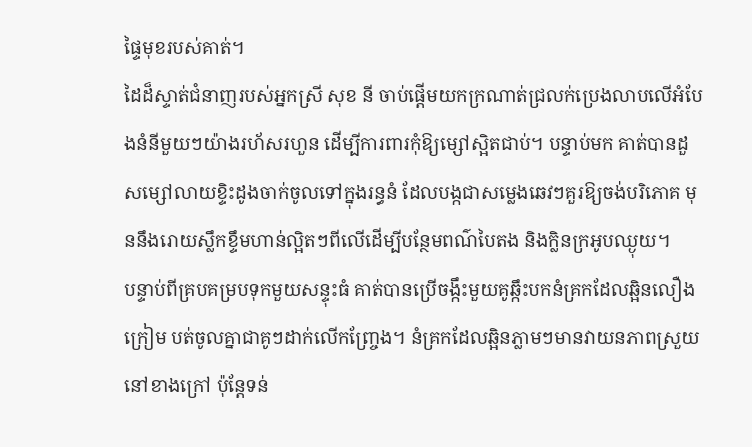ផ្ទៃមុខរបស់គាត់។
ដៃដ៏ស្ទាត់ជំនាញរបស់អ្នកស្រី សុខ នី ចាប់ផ្តើមយកក្រណាត់ជ្រលក់ប្រេងលាបលើអំបែងនំនីមួយៗយ៉ាងរហ័សរហួន ដើម្បីការពារកុំឱ្យម្សៅស្អិតជាប់។ បន្ទាប់មក គាត់បានដួសម្សៅលាយខ្ទិះដូងចាក់ចូលទៅក្នុងរន្ធនំ ដែលបង្កជាសម្លេងឆេវៗគួរឱ្យចង់បរិភោគ មុននឹងរោយស្លឹកខ្ទឹមហាន់ល្អិតៗពីលើដើម្បីបន្ថែមពណ៌បៃតង និងក្លិនក្រអូបឈ្ងុយ។
បន្ទាប់ពីគ្របគម្របទុកមួយសន្ទុះធំ គាត់បានប្រើចង្កឹះមួយគូឆ្កឹះបកនំគ្រកដែលឆ្អិនលឿងក្រៀម បត់ចូលគ្នាជាគូៗដាក់លើកញ្ច្រែង។ នំគ្រកដែលឆ្អិនភ្លាមៗមានវាយនភាពស្រួយនៅខាងក្រៅ ប៉ុន្តែទន់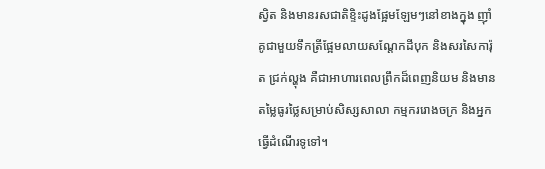ស្វិត និងមានរសជាតិខ្ទិះដូងផ្អែមឡែមៗនៅខាងក្នុង ញ៉ាំគូជាមួយទឹកត្រីផ្អែមលាយសណ្តែកដីបុក និងសរសៃការ៉ុត ជ្រក់ល្ហុង គឺជាអាហារពេលព្រឹកដ៏ពេញនិយម និងមានតម្លៃធូរថ្លៃសម្រាប់សិស្សសាលា កម្មកររោងចក្រ និងអ្នកធ្វើដំណើរទូទៅ។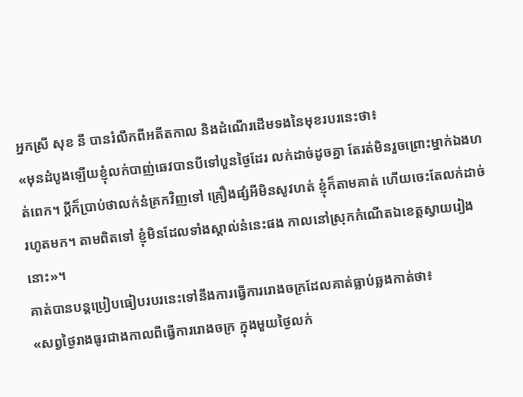អ្នកស្រី សុខ នី បានរំលឹកពីអតីតកាល និងដំណើរដើមទងនៃមុខរបរនេះថា៖
«មុនដំបូងឡើយខ្ញុំលក់បាញ់ឆេវបានបីទៅបួនថ្ងៃដែរ លក់ដាច់ដូចគ្នា តែរត់មិនរួចព្រោះម្នាក់ឯងហត់ពេក។ ប្តីក៏ប្រាប់ថាលក់នំគ្រកវិញទៅ គ្រឿងផ្សំអីមិនសូវហត់ ខ្ញុំក៏តាមគាត់ ហើយចេះតែលក់ដាច់រហូតមក។ តាមពិតទៅ ខ្ញុំមិនដែលទាំងស្គាល់នំនេះផង កាលនៅស្រុកកំណើតឯខេត្តស្វាយរៀងនោះ»។
គាត់បានបន្តប្រៀបធៀបរបរនេះទៅនឹងការធ្វើការរោងចក្រដែលគាត់ធ្លាប់ឆ្លងកាត់ថា៖
«សព្វថ្ងៃរាងធូរជាងកាលពីធ្វើការរោងចក្រ ក្នុងមួយថ្ងៃលក់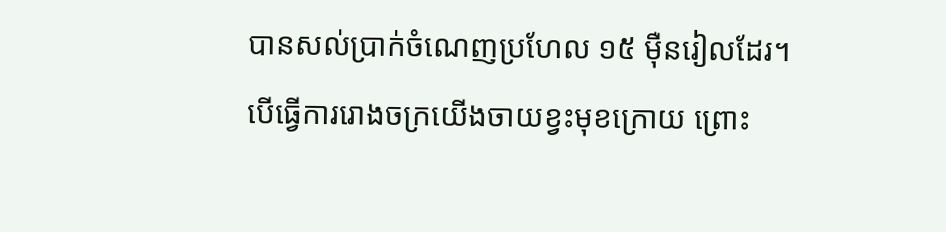បានសល់ប្រាក់ចំណេញប្រហែល ១៥ ម៉ឺនរៀលដែរ។ បើធ្វើការរោងចក្រយើងចាយខ្វះមុខក្រោយ ព្រោះ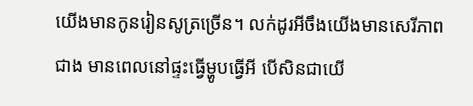យើងមានកូនរៀនសូត្រច្រើន។ លក់ដូរអីចឹងយើងមានសេរីភាពជាង មានពេលនៅផ្ទះធ្វើម្ហូបធ្វើអី បើសិនជាយើ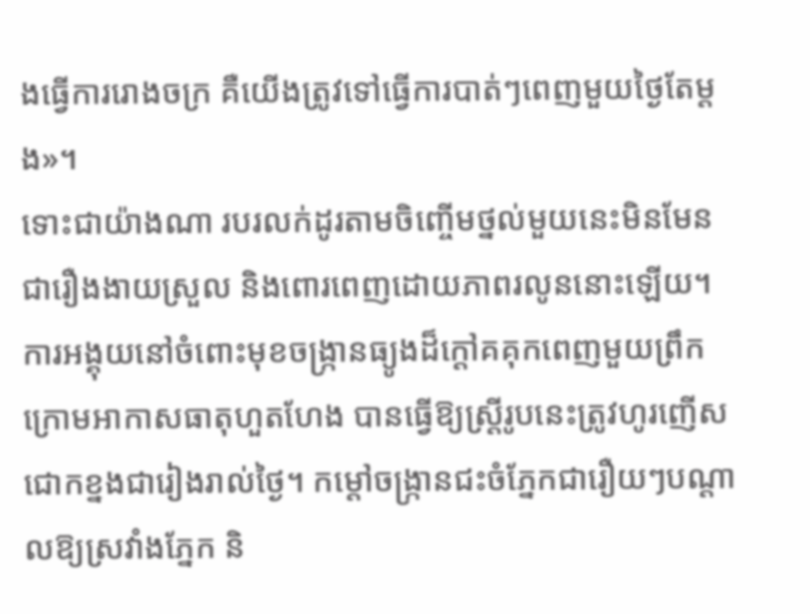ងធ្វើការរោងចក្រ គឺយើងត្រូវទៅធ្វើការបាត់ៗពេញមួយថ្ងៃតែម្តង»។
ទោះជាយ៉ាងណា របរលក់ដូរតាមចិញ្ចើមថ្នល់មួយនេះមិនមែនជារឿងងាយស្រួល និងពោរពេញដោយភាពរលូននោះឡើយ។ ការអង្គុយនៅចំពោះមុខចង្ក្រានធ្យូងដ៏ក្តៅគគុកពេញមួយព្រឹក ក្រោមអាកាសធាតុហួតហែង បានធ្វើឱ្យស្ត្រីរូបនេះត្រូវហូរញើសជោកខ្នងជារៀងរាល់ថ្ងៃ។ កម្តៅចង្ក្រានជះចំភ្នែកជារឿយៗបណ្តាលឱ្យស្រវាំងភ្នែក និ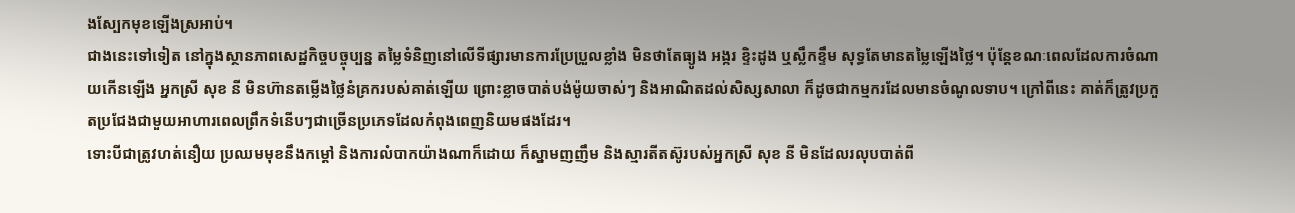ងស្បែកមុខឡើងស្រអាប់។
ជាងនេះទៅទៀត នៅក្នុងស្ថានភាពសេដ្ឋកិច្ចបច្ចុប្បន្ន តម្លៃទំនិញនៅលើទីផ្សារមានការប្រែប្រួលខ្លាំង មិនថាតែធ្យូង អង្ករ ខ្ទិះដូង ឬស្លឹកខ្ទឹម សុទ្ធតែមានតម្លៃឡើងថ្លៃ។ ប៉ុន្តែខណៈពេលដែលការចំណាយកើនឡើង អ្នកស្រី សុខ នី មិនហ៊ានតម្លើងថ្លៃនំគ្រករបស់គាត់ឡើយ ព្រោះខ្លាចបាត់បង់ម៉ូយចាស់ៗ និងអាណិតដល់សិស្សសាលា ក៏ដូចជាកម្មករដែលមានចំណូលទាប។ ក្រៅពីនេះ គាត់ក៏ត្រូវប្រកួតប្រជែងជាមួយអាហារពេលព្រឹកទំនើបៗជាច្រើនប្រភេទដែលកំពុងពេញនិយមផងដែរ។
ទោះបីជាត្រូវហត់នឿយ ប្រឈមមុខនឹងកម្តៅ និងការលំបាកយ៉ាងណាក៏ដោយ ក៏ស្នាមញញឹម និងស្មារតីតស៊ូរបស់អ្នកស្រី សុខ នី មិនដែលរលុបបាត់ពី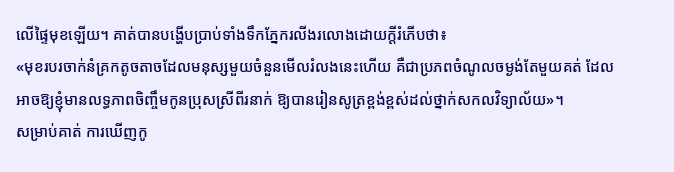លើផ្ទៃមុខឡើយ។ គាត់បានបង្ហើបប្រាប់ទាំងទឹកភ្នែករលីងរលោងដោយក្តីរំភើបថា៖
«មុខរបរចាក់នំគ្រកតូចតាចដែលមនុស្សមួយចំនួនមើលរំលងនេះហើយ គឺជាប្រភពចំណូលចម្ងង់តែមួយគត់ ដែលអាចឱ្យខ្ញុំមានលទ្ធភាពចិញ្ចឹមកូនប្រុសស្រីពីរនាក់ ឱ្យបានរៀនសូត្រខ្ពង់ខ្ពស់ដល់ថ្នាក់សកលវិទ្យាល័យ»។
សម្រាប់គាត់ ការឃើញកូ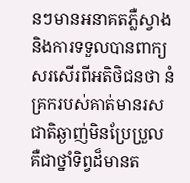នៗមានអនាគតភ្លឺស្វាង និងការទទួលបានពាក្យសរសើរពីអតិថិជនថា នំគ្រករបស់គាត់មានរសជាតិឆ្ងាញ់មិនប្រែប្រួល គឺជាថ្នាំទិព្វដ៏មានត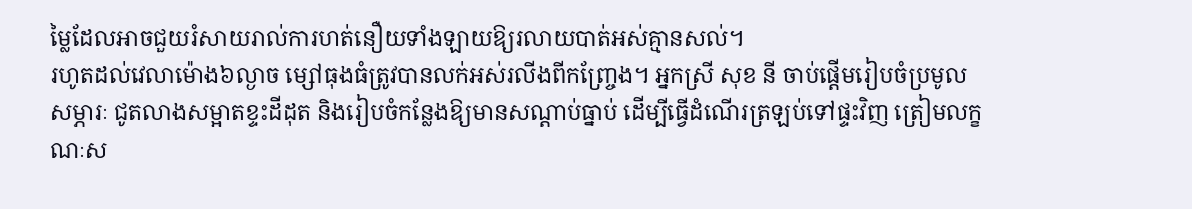ម្លៃដែលអាចជួយរំសាយរាល់ការហត់នឿយទាំងឡាយឱ្យរលាយបាត់អស់គ្មានសល់។
រហូតដល់វេលាម៉ោង៦ល្ងាច ម្សៅធុងធំត្រូវបានលក់អស់រលីងពីកញ្ច្រែង។ អ្នកស្រី សុខ នី ចាប់ផ្តើមរៀបចំប្រមូលសម្ភារៈ ជូតលាងសម្អាតខ្ទះដីដុត និងរៀបចំកន្លែងឱ្យមានសណ្តាប់ធ្នាប់ ដើម្បីធ្វើដំណើរត្រឡប់ទៅផ្ទះវិញ ត្រៀមលក្ខណៈស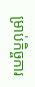ម្រាប់កិច្ចការ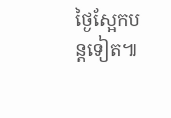ថ្ងៃស្អែកបន្តទៀត៕